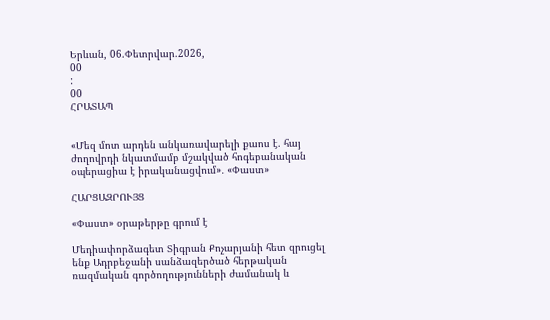Երևան, 06.Փետրվար.2026,
00
:
00
ՀՐԱՏԱՊ


«Մեզ մոտ արդեն անկառավարելի քաոս է. հայ ժողովրդի նկատմամբ մշակված հոգեբանական օպերացիա է իրականացվում»․ «Փաստ»

ՀԱՐՑԱԶՐՈՒՅՑ

«Փաստ» օրաթերթը գրում է

Մեդիափորձագետ Տիգրան Քոչարյանի հետ զրուցել ենք Ադրբեջանի սանձազերծած հերթական ռազմական գործողությունների ժամանակ և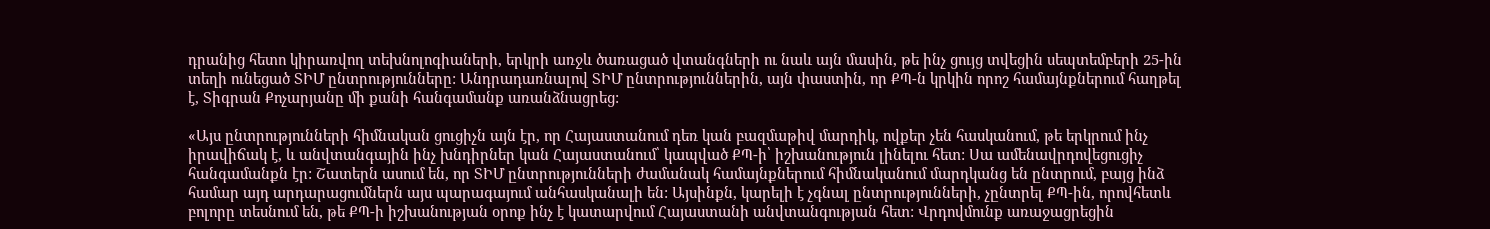դրանից հետո կիրառվող տեխնոլոգիաների, երկրի առջև ծառացած վտանգների ու նաև այն մասին, թե ինչ ցույց տվեցին սեպտեմբերի 25-ին տեղի ունեցած ՏԻՄ ընտրությունները: Անդրադառնալով ՏԻՄ ընտրություններին, այն փաստին, որ ՔՊ-ն կրկին որոշ համայնքներում հաղթել է, Տիգրան Քոչարյանը մի քանի հանգամանք առանձնացրեց:

«Այս ընտրությունների հիմնական ցուցիչն այն էր, որ Հայաստանում դեռ կան բազմաթիվ մարդիկ, ովքեր չեն հասկանում, թե երկրում ինչ իրավիճակ է, և անվտանգային ինչ խնդիրներ կան Հայաստանում՝ կապված ՔՊ-ի՝ իշխանություն լինելու հետ: Սա ամենավրդովեցուցիչ հանգամանքն էր: Շատերն ասում են, որ ՏԻՄ ընտրությունների ժամանակ համայնքներում հիմնականում մարդկանց են ընտրում, բայց ինձ համար այդ արդարացումներն այս պարագայում անհասկանալի են: Այսինքն, կարելի է չգնալ ընտրությունների, չընտրել ՔՊ-ին, որովհետև բոլորը տեսնում են, թե ՔՊ-ի իշխանության օրոք ինչ է կատարվում Հայաստանի անվտանգության հետ: Վրդովմունք առաջացրեցին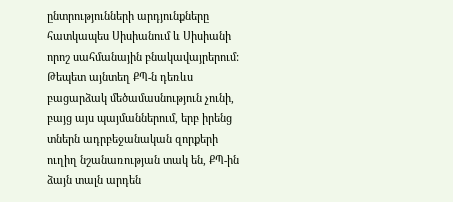ընտրությունների արդյունքները հատկապես Սիսիանում և Սիսիանի որոշ սահմանային բնակավայրերում: Թեպետ այնտեղ ՔՊ-ն դեռևս բացարձակ մեծամասնություն չունի, բայց այս պայմաններում, երբ իրենց տներն ադրբեջանական զորքերի ուղիղ նշանառության տակ են, ՔՊ-ին ձայն տալն արդեն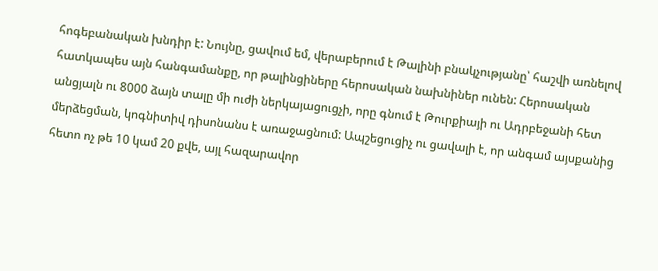հոգեբանական խնդիր է: Նույնը, ցավում եմ, վերաբերում է Թալինի բնակչությանը՝ հաշվի առնելով հատկապես այն հանգամանքը, որ թալինցիները հերոսական նախնիներ ունեն: Հերոսական անցյալն ու 8000 ձայն տալը մի ուժի ներկայացուցչի, որը գնում է Թուրքիայի ու Ադրբեջանի հետ մերձեցման, կոգնիտիվ դիսոնանս է առաջացնում: Ապշեցուցիչ ու ցավալի է, որ անգամ այսքանից հետո ոչ թե 10 կամ 20 քվե, այլ հազարավոր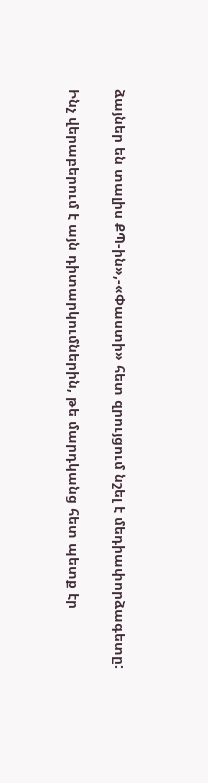ձայներ են տալիս ՔՊ-ին»,-«Փաստի» հետ զրույցում նշել է մեդիափորձագետը:

Ինչ վերաբերում է այն դիտարկումներին, թե մարդկանց հետ պետք էր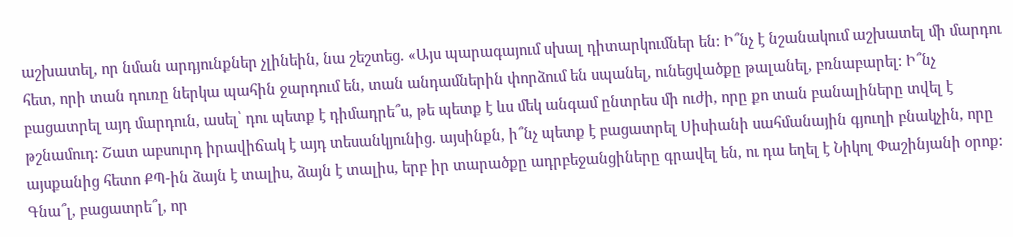աշխատել, որ նման արդյունքներ չլինեին, նա շեշտեց. «Այս պարագայում սխալ դիտարկումներ են: Ի՞նչ է նշանակում աշխատել մի մարդու հետ, որի տան դուռը ներկա պահին ջարդում են, տան անդամներին փորձում են սպանել, ունեցվածքը թալանել, բռնաբարել: Ի՞նչ բացատրել այդ մարդուն, ասել՝ դու պետք է դիմադրե՞ս, թե պետք է ևս մեկ անգամ ընտրես մի ուժի, որը քո տան բանալիները տվել է թշնամուդ: Շատ աբսուրդ իրավիճակ է այդ տեսանկյունից. այսինքն, ի՞նչ պետք է բացատրել Սիսիանի սահմանային գյուղի բնակչին, որը այսքանից հետո ՔՊ-ին ձայն է տալիս, ձայն է տալիս, երբ իր տարածքը ադրբեջանցիները գրավել են, ու դա եղել է Նիկոլ Փաշինյանի օրոք: Գնա՞լ, բացատրե՞լ, որ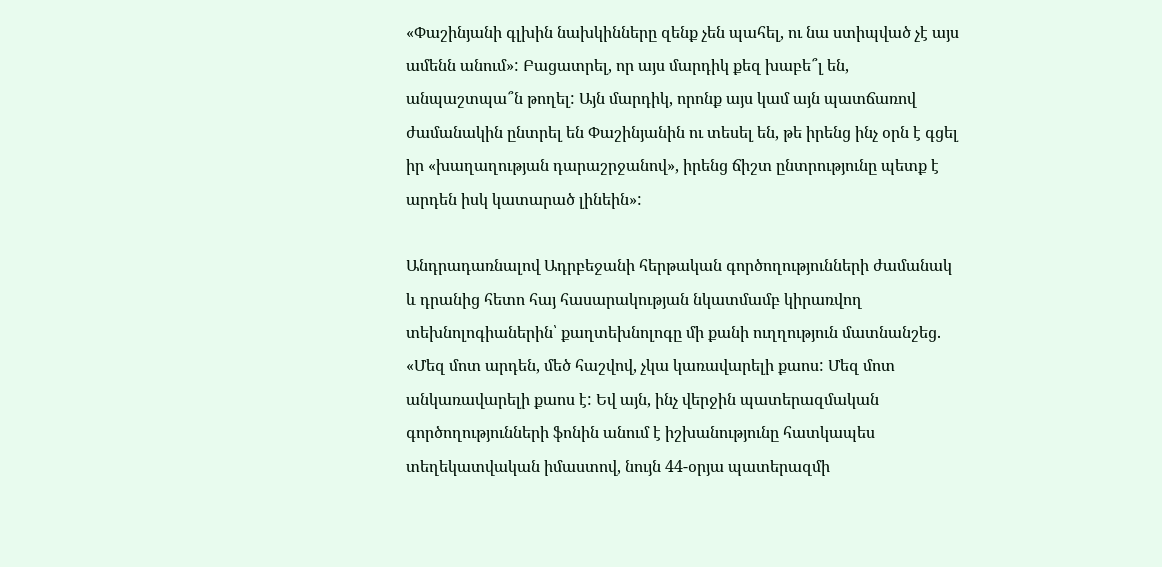«Փաշինյանի գլխին նախկինները զենք չեն պահել, ու նա ստիպված չէ այս ամենն անում»: Բացատրել, որ այս մարդիկ քեզ խաբե՞լ են, անպաշտպա՞ն թողել: Այն մարդիկ, որոնք այս կամ այն պատճառով ժամանակին ընտրել են Փաշինյանին ու տեսել են, թե իրենց ինչ օրն է գցել իր «խաղաղության դարաշրջանով», իրենց ճիշտ ընտրությունը պետք է արդեն իսկ կատարած լինեին»:

Անդրադառնալով Ադրբեջանի հերթական գործողությունների ժամանակ և դրանից հետո հայ հասարակության նկատմամբ կիրառվող տեխնոլոգիաներին՝ քաղտեխնոլոգը մի քանի ուղղություն մատնանշեց. «Մեզ մոտ արդեն, մեծ հաշվով, չկա կառավարելի քաոս: Մեզ մոտ անկառավարելի քաոս է: Եվ այն, ինչ վերջին պատերազմական գործողությունների ֆոնին անում է իշխանությունը հատկապես տեղեկատվական իմաստով, նույն 44-օրյա պատերազմի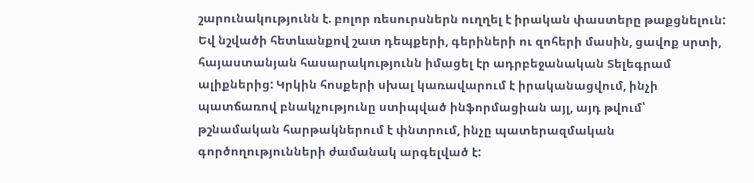շարունակությունն է. բոլոր ռեսուրսներն ուղղել է իրական փաստերը թաքցնելուն: Եվ նշվածի հետևանքով շատ դեպքերի, գերիների ու զոհերի մասին, ցավոք սրտի, հայաստանյան հասարակությունն իմացել էր ադրբեջանական Տելեգրամ ալիքներից: Կրկին հոսքերի սխալ կառավարում է իրականացվում, ինչի պատճառով բնակչությունը ստիպված ինֆորմացիան այլ, այդ թվում՝ թշնամական հարթակներում է փնտրում, ինչը պատերազմական գործողությունների ժամանակ արգելված է: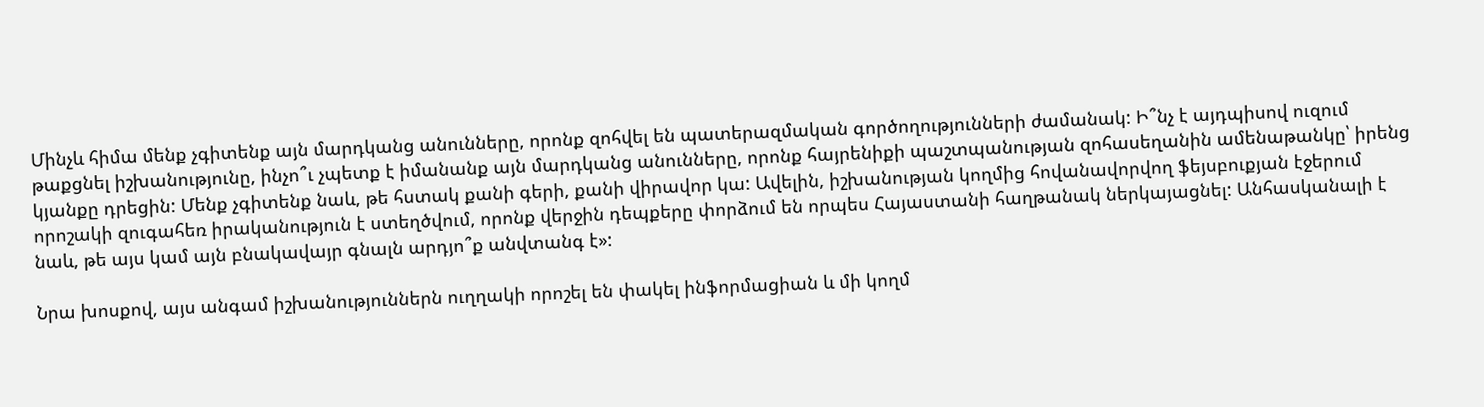Մինչև հիմա մենք չգիտենք այն մարդկանց անունները, որոնք զոհվել են պատերազմական գործողությունների ժամանակ: Ի՞նչ է այդպիսով ուզում թաքցնել իշխանությունը, ինչո՞ւ չպետք է իմանանք այն մարդկանց անունները, որոնք հայրենիքի պաշտպանության զոհասեղանին ամենաթանկը՝ իրենց կյանքը դրեցին: Մենք չգիտենք նաև, թե հստակ քանի գերի, քանի վիրավոր կա: Ավելին, իշխանության կողմից հովանավորվող ֆեյսբուքյան էջերում որոշակի զուգահեռ իրականություն է ստեղծվում, որոնք վերջին դեպքերը փորձում են որպես Հայաստանի հաղթանակ ներկայացնել: Անհասկանալի է նաև, թե այս կամ այն բնակավայր գնալն արդյո՞ք անվտանգ է»:

Նրա խոսքով, այս անգամ իշխանություններն ուղղակի որոշել են փակել ինֆորմացիան և մի կողմ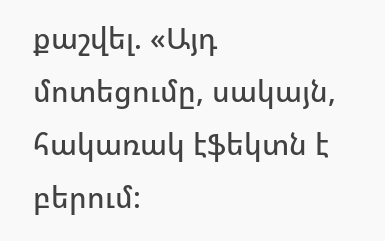քաշվել. «Այդ մոտեցումը, սակայն, հակառակ էֆեկտն է բերում: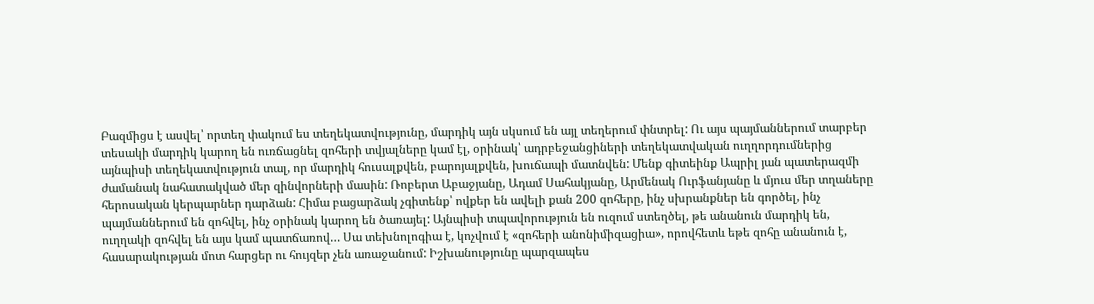Բազմիցս է ասվել՝ որտեղ փակում ես տեղեկատվությունը, մարդիկ այն սկսում են այլ տեղերում փնտրել: Ու այս պայմաններում տարբեր տեսակի մարդիկ կարող են ուռճացնել զոհերի տվյալները կամ էլ, օրինակ՝ ադրբեջանցիների տեղեկատվական ուղղորդումներից այնպիսի տեղեկատվություն տալ, որ մարդիկ հուսալքվեն, բարոյալքվեն, խուճապի մատնվեն: Մենք գիտեինք Ապրիլ յան պատերազմի ժամանակ նահատակված մեր զինվորների մասին: Ռոբերտ Աբաջյանը, Ադամ Սահակյանը, Արմենակ Ուրֆանյանը և մյուս մեր տղաները հերոսական կերպարներ դարձան: Հիմա բացարձակ չգիտենք՝ ովքեր են ավելի քան 200 զոհերը, ինչ սխրանքներ են գործել, ինչ պայմաններում են զոհվել, ինչ օրինակ կարող են ծառայել: Այնպիսի տպավորություն են ուզում ստեղծել, թե անանուն մարդիկ են, ուղղակի զոհվել են այս կամ պատճառով… Սա տեխնոլոգիա է, կոչվում է «զոհերի անոնիմիզացիա», որովհետև եթե զոհը անանուն է, հասարակության մոտ հարցեր ու հույզեր չեն առաջանում: Իշխանությունը պարզապես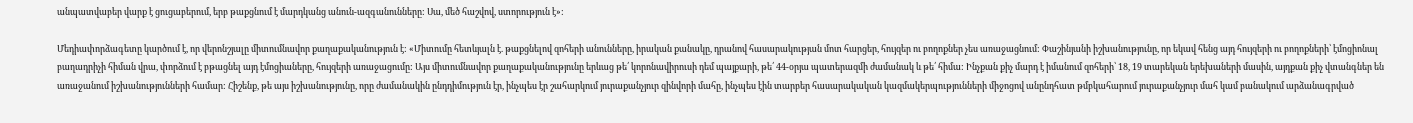անպատվաբեր վարք է ցուցաբերում, երբ թաքցնում է մարդկանց անուն-ազգանունները: Սա, մեծ հաշվով, ստորություն է»:

Մեդիափորձագետը կարծում է, որ վերոնշյալը միտումնավոր քաղաքականություն է: «Միտումը հետևյալն է. թաքցնելով զոհերի անունները, իրական քանակը, դրանով հասարակության մոտ հարցեր, հույզեր ու բողոքներ չես առաջացնում: Փաշինյանի իշխանությունը, որ եկավ հենց այդ հույզերի ու բողոքների՝ էմոցիոնալ բաղադրիչի հիման վրա, փորձում է բթացնել այդ էմոցիաները, հույզերի առաջացումը: Այս միտումնավոր քաղաքականությունը երևաց թե՛ կորոնավիրուսի դեմ պայքարի, թե՛ 44-օրյա պատերազմի ժամանակ և թե՛ հիմա: Ինչքան քիչ մարդ է իմանում զոհերի՝ 18, 19 տարեկան երեխաների մասին, այդքան քիչ վտանգներ են առաջանում իշխանությունների համար: Հիշենք, թե այս իշխանությունը, որը ժամանակին ընդդիմություն էր, ինչպես էր շահարկում յուրաքանչյուր զինվորի մահը, ինչպես էին տարբեր հասարակական կազմակերպությունների միջոցով անընդհատ թմբկահարում յուրաքանչյուր մահ կամ բանակում արձանագրված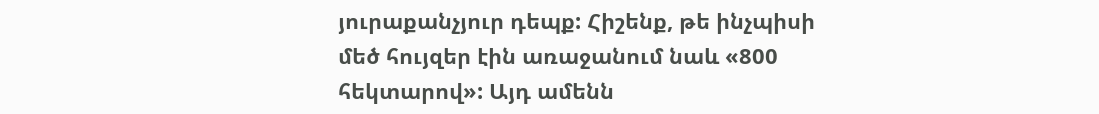յուրաքանչյուր դեպք: Հիշենք, թե ինչպիսի մեծ հույզեր էին առաջանում նաև «800 հեկտարով»: Այդ ամենն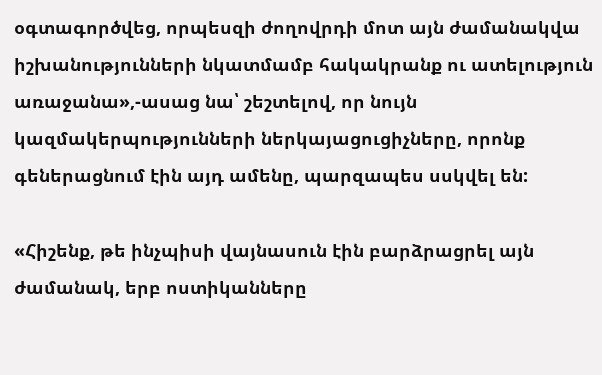օգտագործվեց, որպեսզի ժողովրդի մոտ այն ժամանակվա իշխանությունների նկատմամբ հակակրանք ու ատելություն առաջանա»,-ասաց նա՝ շեշտելով, որ նույն կազմակերպությունների ներկայացուցիչները, որոնք գեներացնում էին այդ ամենը, պարզապես սսկվել են:

«Հիշենք, թե ինչպիսի վայնասուն էին բարձրացրել այն ժամանակ, երբ ոստիկանները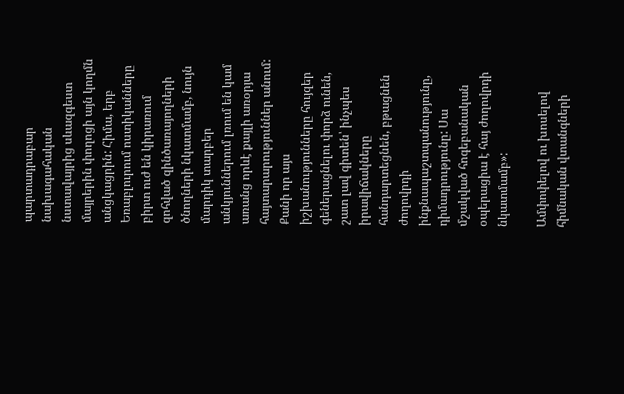պարտադրաբար նախագահական նստավայրից սևազգեստ մայրերին փողոցի այն կողմն անցկացրին: Հիմա, երբ Եռաբլուրում ոստիկանները բիրտ ուժ են կիրառում զոհված զինծառայողների ծնողների նկատմամբ, նույն մարդիկ տարբեր անկյուններում լռում են կամ առանց որևէ քայլի առօրյա հայտարարություններ անում: Քանի որ այս իշխանությունները հույզեր գեներացնելու փորձ ունեն, շատ լավ գիտեն՝ ինչպես իրավիճակները հանդարտեցնեն, բթացնեն ժողովրդի ինքնապաշտպանությունը, դիմադրությունը: Սա մշակված հոգեբանական օպերացիա է հայ ժողովրդի նկատմամբ»:

Ամփոփելով ու խոսելով հիմնական վտանգների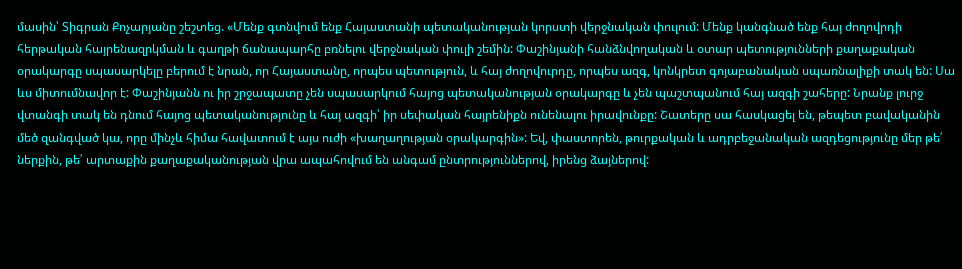մասին՝ Տիգրան Քոչարյանը շեշտեց. «Մենք գտնվում ենք Հայաստանի պետականության կորստի վերջնական փուլում: Մենք կանգնած ենք հայ ժողովրդի հերթական հայրենազրկման և գաղթի ճանապարհը բռնելու վերջնական փուլի շեմին: Փաշինյանի հանձնվողական և օտար պետությունների քաղաքական օրակարգը սպասարկելը բերում է նրան, որ Հայաստանը, որպես պետություն, և հայ ժողովուրդը, որպես ազգ, կոնկրետ գոյաբանական սպառնալիքի տակ են: Սա ևս միտումնավոր է: Փաշինյանն ու իր շրջապատը չեն սպասարկում հայոց պետականության օրակարգը և չեն պաշտպանում հայ ազգի շահերը: Նրանք լուրջ վտանգի տակ են դնում հայոց պետականությունը և հայ ազգի՝ իր սեփական հայրենիքն ունենալու իրավունքը: Շատերը սա հասկացել են, թեպետ բավականին մեծ զանգված կա, որը մինչև հիմա հավատում է այս ուժի «խաղաղության օրակարգին»: Եվ, փաստորեն, թուրքական և ադրբեջանական ազդեցությունը մեր թե՛ ներքին, թե՛ արտաքին քաղաքականության վրա ապահովում են անգամ ընտրություններով, իրենց ձայներով: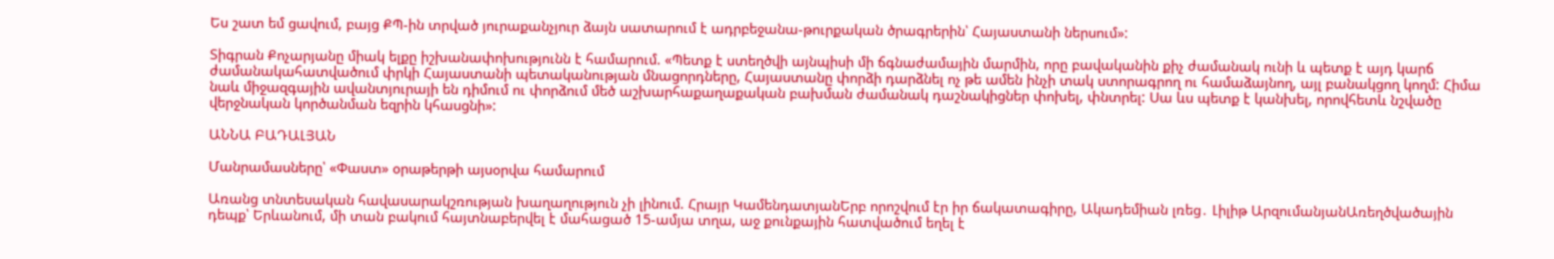Ես շատ եմ ցավում, բայց ՔՊ-ին տրված յուրաքանչյուր ձայն սատարում է ադրբեջանա-թուրքական ծրագրերին՝ Հայաստանի ներսում»:

Տիգրան Քոչարյանը միակ ելքը իշխանափոխությունն է համարում. «Պետք է ստեղծվի այնպիսի մի ճգնաժամային մարմին, որը բավականին քիչ ժամանակ ունի և պետք է այդ կարճ ժամանակահատվածում փրկի Հայաստանի պետականության մնացորդները, Հայաստանը փորձի դարձնել ոչ թե ամեն ինչի տակ ստորագրող ու համաձայնող, այլ բանակցող կողմ: Հիմա նաև միջազգային ավանտյուրայի են դիմում ու փորձում մեծ աշխարհաքաղաքական բախման ժամանակ դաշնակիցներ փոխել, փնտրել: Սա ևս պետք է կանխել, որովհետև նշվածը վերջնական կործանման եզրին կհասցնի»:

ԱՆՆԱ ԲԱԴԱԼՅԱՆ

Մանրամասները՝ «Փաստ» օրաթերթի այսօրվա համարում

Առանց տնտեսական հավասարակշռության խաղաղություն չի լինում. Հրայր ԿամենդատյանԵրբ որոշվում էր իր ճակատագիրը, Ակադեմիան լռեց․ Լիլիթ ԱրզումանյանԱռեղծվածային դեպք՝ Երևանում, մի տան բակում հայտնաբերվել է մահացած 15-ամյա տղա, աջ քունքային հատվածում եղել է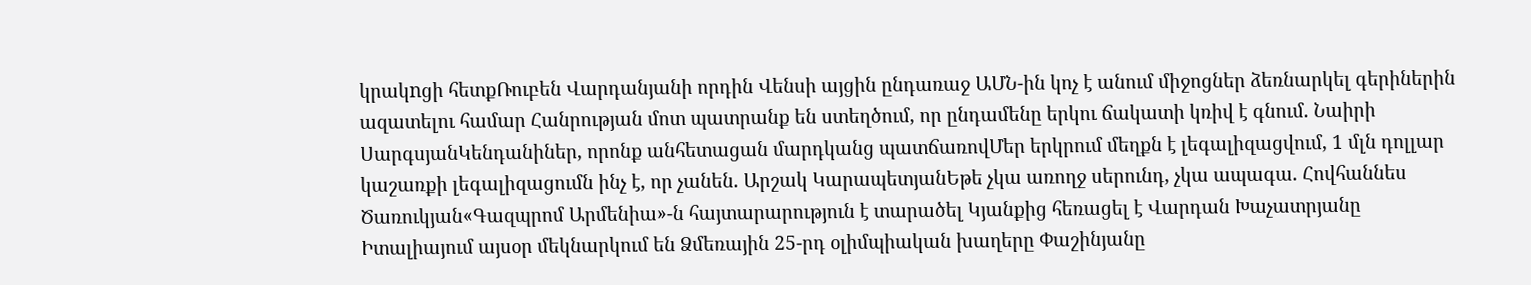կրակnցի հետքՌուբեն Վարդանյանի որդին Վենսի այցին ընդառաջ ԱՄՆ-ին կոչ է անում միջոցներ ձեռնարկել գերիներին ազատելու համար Հանրության մոտ պատրանք են ստեղծում, որ ընդամենը երկու ճակատի կռիվ է գնում. Նաիրի ՍարգսյանԿենդանիներ, որոնք անհետացան մարդկանց պատճառովՄեր երկրում մեղքն է լեգալիզացվում, 1 մլն դոլլար կաշառքի լեգալիզացումն ինչ է, որ չանեն. Արշակ ԿարապետյանԵթե չկա առողջ սերունդ, չկա ապագա. Հովհաննես Ծառուկյան«Գազպրոմ Արմենիա»-ն հայտարարություն է տարածել Կյանքից հեռացել է Վարդան Խաչատրյանը Իտալիայում այսօր մեկնարկում են Ձմեռային 25-րդ օլիմպիական խաղերը Փաշինյանը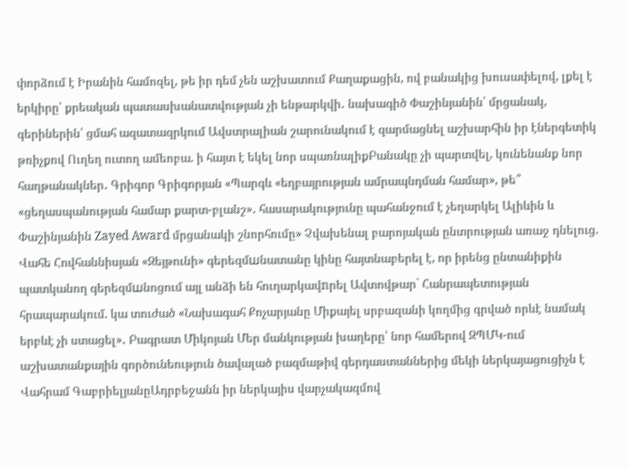փորձում է Իրանին համոզել, թե իր դեմ չեն աշխատում Քաղաքացին, ով բանակից խուսափելով, լքել է երկիրը՝ քրեական պատասխանատվության չի ենթարկվի․ նախագիծ Փաշինյանին՝ մրցանակ, գերիներին՝ ցմահ ազատազրկում Ավստրալիան շարունակում է զարմացնել աշխարհին իր էներգետիկ թռիչքով Ուղեղ ուտող ամեոբա. ի հայտ է եկել նոր սպառնալիքԲանակը չի պարտվել, կունենանք նոր հաղթանակներ․ Գրիգոր Գրիգորյան «Պարգև «եղբայրության ամրապնդման համար», թե՞ «ցեղասպանության համար քարտ-բլանշ»․ հասարակությունը պահանջում է չեղարկել Ալիևին և Փաշինյանին Zayed Award մրցանակի շնորհումը» Չվախենալ բարոյական ընտրության առաջ դնելուց. Վահե Հովհաննիսյան «Զեյթունի» գերեզմшնատանը կինը հայտնաբերել է, որ իրենց ընտանիքին պատկանող գերեզմшնոցում այլ անձի են հուղարկավnրել Ավտովթար` Հանրապետության հրապարակում. կա տուժած «Նախագահ Քոչարյանը Միքայել սրբազանի կողմից գրված որևէ նամակ երբևէ չի ստացել»․ Բագրատ Միկոյան Մեր մանկության խաղերը՝ նոր համերով ԶՊՄԿ-ում աշխատանքային գործունեություն ծավալած բազմաթիվ գերդաստաններից մեկի ներկայացուցիչն է Վահրամ ԳաբրիելյանըԱդրբեջանն իր ներկայիս վարչակազմով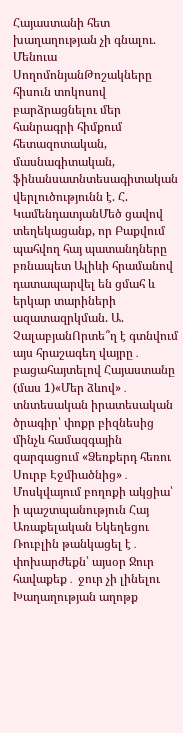Հայաստանի հետ խաղաղության չի գնալու. Մենուա ՍողոմոնյանԹոշակները հիսուն տոկոսով բարձրացնելու մեր հանրագրի հիմքում հետազոտական, մասնագիտական, ֆինանսատնտեսագիտական վերլուծությունն է. Հ. ԿամենդատյանՄեծ ցավով տեղեկացանք, որ Բաքվում պահվող հայ պատանդները բռնապետ Ալիևի հրամանով դատապարվել են ցմահ և երկար տարիների ազատազրկման. Ա. ՉալաբյանՈրտե՞ղ է գտնվում այս հրաշագեղ վայրը․ բացահայտելով Հայաստանը (մաս 1)«Մեր ձևով»․ տնտեսական իրատեսական ծրագիր՝ փոքր բիզնեսից մինչև համազգային զարգացում «Ձեռքերդ հեռու Սուրբ Էջմիածնից»․ Մոսկվայում բողոքի ակցիա՝ ի պաշտպանություն Հայ Առաքելական Եկեղեցու Ռուբլին թանկացել է․ փոխարժեքն՝ այսօր Ջուր հավաքեք․ ջուր չի լինելու Խաղաղության աղոթք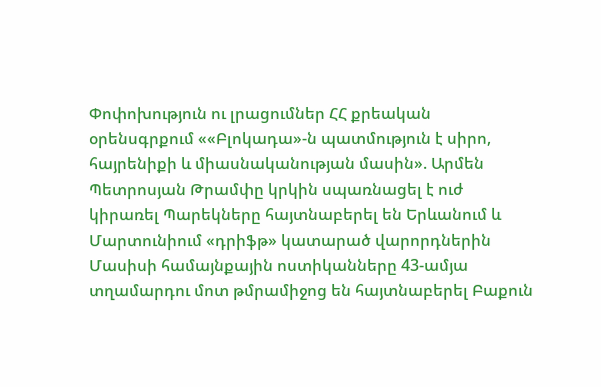Փոփոխություն ու լրացումներ ՀՀ քրեական օրենսգրքում ««Բլոկադա»-ն պատմություն է սիրո, հայրենիքի և միասնականության մասին». Արմեն Պետրոսյան Թրամփը կրկին սպառնացել է ուժ կիրառել Պարեկները հայտնաբերել են Երևանում և Մարտունիում «դրիֆթ» կատարած վարորդներին Մասիսի համայնքային ոստիկանները 43-ամյա տղամարդու մոտ թմրամիջոց են հայտնաբերել Բաքուն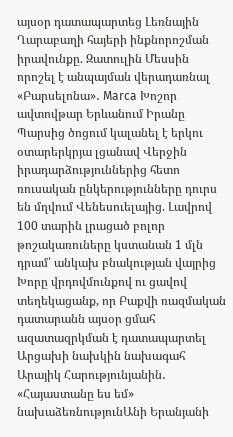այսօր դատապարտեց Լեռնային Ղարաբաղի հայերի ինքնորոշման իրավունքը. Զատուլին Մեսսին որոշել է անպայման վերադառնալ «Բարսելոնա»․ Marca Խոշոր ավտովթար Երևանում Իրանը Պարսից ծոցում կալանել է երկու օտարերկրյա լցանավ Վերջին իրադարձություններից հետո ռուսական ընկերությունները դուրս են մղվում Վենեսուելայից. Լավրով 100 տարին լրացած բոլոր թոշակառուները կստանան 1 մլն դրամ՝ անկախ բնակության վայրից Խորը վրդովմունքով ու ցավով տեղեկացանք, որ Բաքվի ռազմական դատարանն այսօր ցմահ ազատազրկման է դատապարտել Արցախի նախկին նախագահ Արայիկ Հարությունյանին․ «Հայաստանը ես եմ» նախաձեռնությունԱնի Երանյանի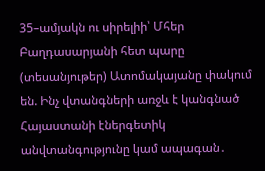35–ամյակն ու սիրելիի՝ Մհեր Բաղդասարյանի հետ պարը (տեսանյութեր) Ատոմակայանը փակում են. Ինչ վտանգների առջև է կանգնած Հայաստանի էներգետիկ անվտանգությունը կամ ապագան․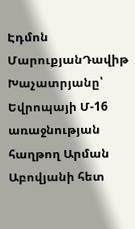Էդմոն ՄարուքյանԴավիթ Խաչատրյանը՝ Եվրոպայի Մ-16 առաջնության հաղթող Արման Աբովյանի հետ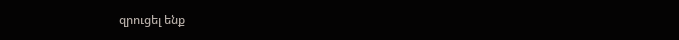զրուցել ենք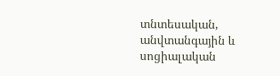տնտեսական, անվտանգային և սոցիալական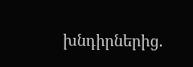խնդիրներից.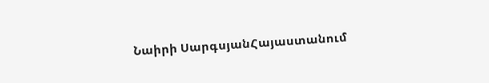Նաիրի ՍարգսյանՀայաստանում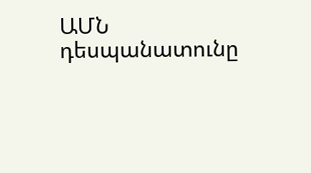ԱՄՆ դեսպանատունը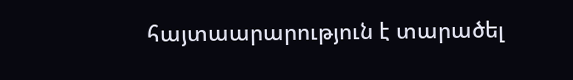հայտաարարություն է տարածել